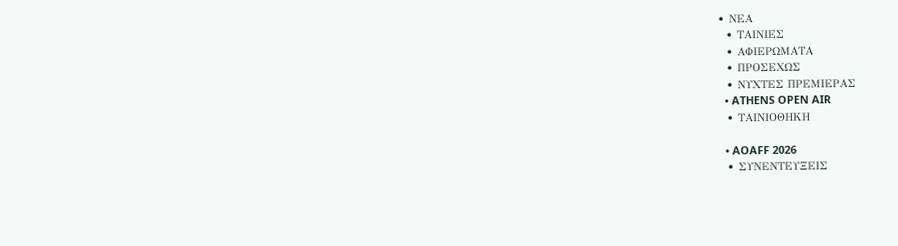• ΝΕΑ
  • ΤΑΙΝΙΕΣ
  • ΑΦΙΕΡΩΜΑΤΑ
  • ΠΡΟΣΕΧΩΣ
  • ΝΥΧΤΕΣ ΠΡΕΜΙΕΡΑΣ
  • ATHENS OPEN AIR
  • ΤΑΙΝΙΟΘΗΚΗ

  • AOAFF 2026
  • ΣΥΝΕΝΤΕΥΞΕΙΣ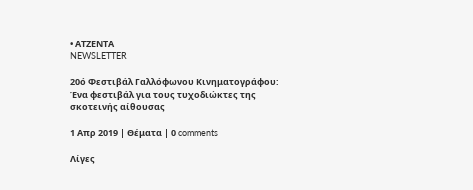• ΑΤΖΕΝΤΑ
NEWSLETTER

20ό Φεστιβάλ Γαλλόφωνου Κινηματογράφου: Ένα φεστιβάλ για τους τυχοδιώκτες της σκοτεινής αίθουσας

1 Απρ 2019 | Θέματα | 0 comments

Λίγες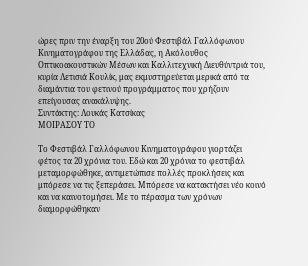ώρες πριν την έναρξη του 20ού Φεστιβάλ Γαλλόφωνου Κινηματογράφου της Ελλάδας, η Ακόλουθος Οπτικοακουστικών Μέσων και Καλλιτεχνική Διευθύντριά του, κυρία Λετισιά Κουλίκ, μας εκμυστηρεύεται μερικά από τα διαμάντια του φετινού προγράμματος που χρήζουν επείγουσας ανακάλυψης.
Συντάκτης: Λουκάς Κατσίκας
ΜΟΙΡΑΣΟΥ ΤΟ

Το Φεστιβάλ Γαλλόφωνου Κινηματογράφου γιορτάζει φέτος τα 20 χρόνια του. Εδώ και 20 χρόνια το φεστιβάλ μεταμορφώθηκε, αντιμετώπισε πολλές προκλήσεις και μπόρεσε να τις ξεπεράσει. Μπόρεσε να κατακτήσει νέο κοινό και να καινοτομήσει. Με το πέρασμα των χρόνων διαμορφώθηκαν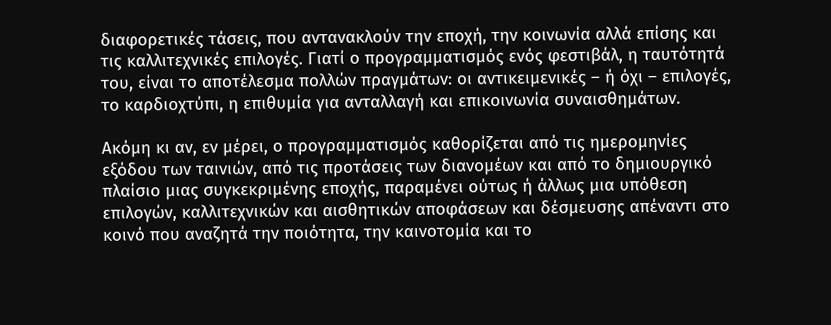διαφορετικές τάσεις, που αντανακλούν την εποχή, την κοινωνία αλλά επίσης και τις καλλιτεχνικές επιλογές. Γιατί ο προγραμματισμός ενός φεστιβάλ, η ταυτότητά του, είναι το αποτέλεσμα πολλών πραγμάτων: οι αντικειμενικές – ή όχι – επιλογές, το καρδιοχτύπι, η επιθυμία για ανταλλαγή και επικοινωνία συναισθημάτων.

Ακόμη κι αν, εν μέρει, ο προγραμματισμός καθορίζεται από τις ημερομηνίες εξόδου των ταινιών, από τις προτάσεις των διανομέων και από το δημιουργικό πλαίσιο μιας συγκεκριμένης εποχής, παραμένει ούτως ή άλλως μια υπόθεση επιλογών, καλλιτεχνικών και αισθητικών αποφάσεων και δέσμευσης απέναντι στο κοινό που αναζητά την ποιότητα, την καινοτομία και το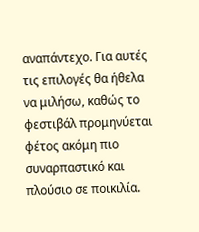αναπάντεχο. Για αυτές τις επιλογές θα ήθελα να μιλήσω, καθώς το φεστιβάλ προμηνύεται φέτος ακόμη πιο συναρπαστικό και πλούσιο σε ποικιλία.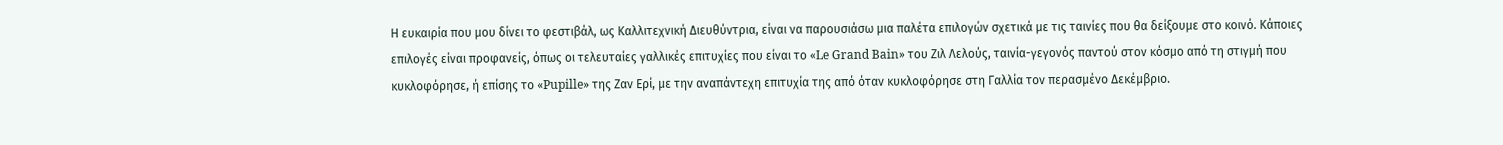Η ευκαιρία που μου δίνει το φεστιβάλ, ως Καλλιτεχνική Διευθύντρια, είναι να παρουσιάσω μια παλέτα επιλογών σχετικά με τις ταινίες που θα δείξουμε στο κοινό. Κάποιες επιλογές είναι προφανείς, όπως οι τελευταίες γαλλικές επιτυχίες που είναι το «Le Grand Bain» του Ζιλ Λελούς, ταινία-γεγονός παντού στον κόσμο από τη στιγμή που κυκλοφόρησε, ή επίσης το «Pupille» της Ζαν Ερί, με την αναπάντεχη επιτυχία της από όταν κυκλοφόρησε στη Γαλλία τον περασμένο Δεκέμβριο.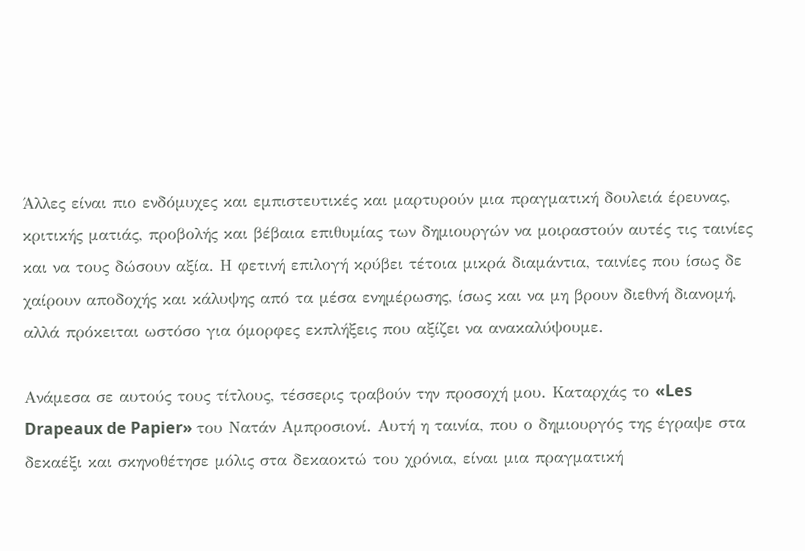Άλλες είναι πιο ενδόμυχες και εμπιστευτικές και μαρτυρούν μια πραγματική δουλειά έρευνας, κριτικής ματιάς, προβολής και βέβαια επιθυμίας των δημιουργών να μοιραστούν αυτές τις ταινίες και να τους δώσουν αξία. Η φετινή επιλογή κρύβει τέτοια μικρά διαμάντια, ταινίες που ίσως δε χαίρουν αποδοχής και κάλυψης από τα μέσα ενημέρωσης, ίσως και να μη βρουν διεθνή διανομή, αλλά πρόκειται ωστόσο για όμορφες εκπλήξεις που αξίζει να ανακαλύψουμε.

Ανάμεσα σε αυτούς τους τίτλους, τέσσερις τραβούν την προσοχή μου. Καταρχάς το «Les Drapeaux de Papier» του Νατάν Αμπροσιονί. Αυτή η ταινία, που ο δημιουργός της έγραψε στα δεκαέξι και σκηνοθέτησε μόλις στα δεκαοκτώ του χρόνια, είναι μια πραγματική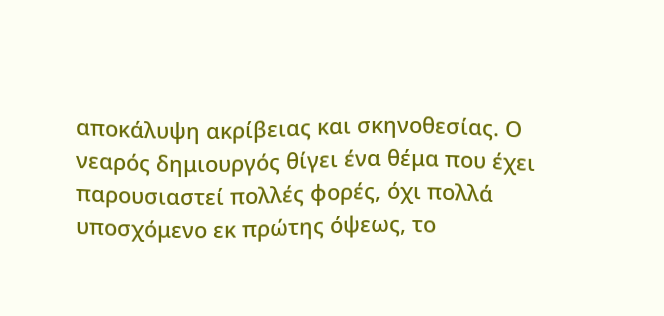αποκάλυψη ακρίβειας και σκηνοθεσίας. Ο νεαρός δημιουργός θίγει ένα θέμα που έχει παρουσιαστεί πολλές φορές, όχι πολλά υποσχόμενο εκ πρώτης όψεως, το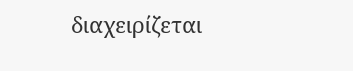διαχειρίζεται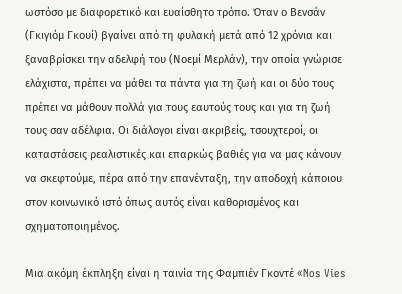ωστόσο με διαφορετικό και ευαίσθητο τρόπο. Όταν ο Βενσάν (Γκιγιόμ Γκουί) βγαίνει από τη φυλακή μετά από 12 χρόνια και ξαναβρίσκει την αδελφή του (Νοεμί Μερλάν), την οποία γνώρισε ελάχιστα, πρέπει να μάθει τα πάντα για τη ζωή και οι δύο τους πρέπει να μάθουν πολλά για τους εαυτούς τους και για τη ζωή τους σαν αδέλφια. Οι διάλογοι είναι ακριβείς, τσουχτεροί, οι καταστάσεις ρεαλιστικές και επαρκώς βαθιές για να μας κάνουν να σκεφτούμε, πέρα από την επανένταξη, την αποδοχή κάποιου στον κοινωνικό ιστό όπως αυτός είναι καθορισμένος και σχηματοποιημένος.

Μια ακόμη έκπληξη είναι η ταινία της Φαμπιέν Γκοντέ «Nos Vies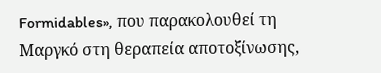Formidables», που παρακολουθεί τη Μαργκό στη θεραπεία αποτοξίνωσης,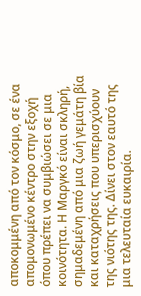αποκομμένη από τον κόσμο, σε ένα απομονωμένο κέντρο στην εξοχή όπου πρέπει να συμβιώσει σε μια κοινότητα. Η Μαργκό είναι σκληρή, σημαδεμένη από μια ζωή γεμάτη βία και καταχρήσεις που υπερισχύουν της νιότης της. Δίνει στον εαυτό της μια τελευταία ευκαιρία.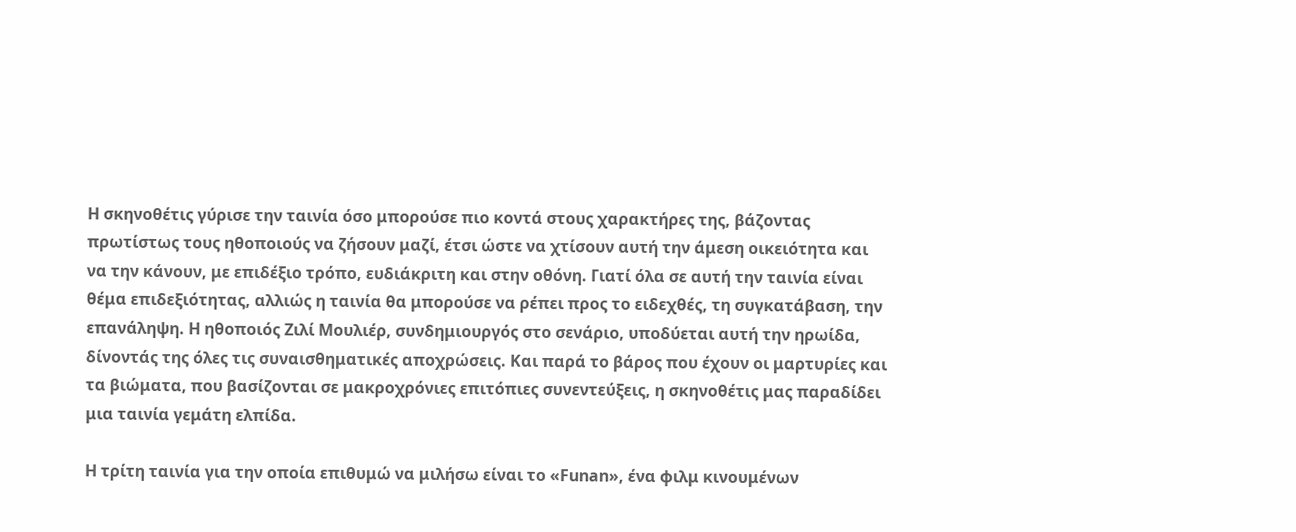Η σκηνοθέτις γύρισε την ταινία όσο μπορούσε πιο κοντά στους χαρακτήρες της, βάζοντας πρωτίστως τους ηθοποιούς να ζήσουν μαζί, έτσι ώστε να χτίσουν αυτή την άμεση οικειότητα και να την κάνουν, με επιδέξιο τρόπο, ευδιάκριτη και στην οθόνη. Γιατί όλα σε αυτή την ταινία είναι θέμα επιδεξιότητας, αλλιώς η ταινία θα μπορούσε να ρέπει προς το ειδεχθές, τη συγκατάβαση, την επανάληψη. Η ηθοποιός Ζιλί Μουλιέρ, συνδημιουργός στο σενάριο, υποδύεται αυτή την ηρωίδα, δίνοντάς της όλες τις συναισθηματικές αποχρώσεις. Και παρά το βάρος που έχουν οι μαρτυρίες και τα βιώματα, που βασίζονται σε μακροχρόνιες επιτόπιες συνεντεύξεις, η σκηνοθέτις μας παραδίδει μια ταινία γεμάτη ελπίδα.

Η τρίτη ταινία για την οποία επιθυμώ να μιλήσω είναι το «Funan», ένα φιλμ κινουμένων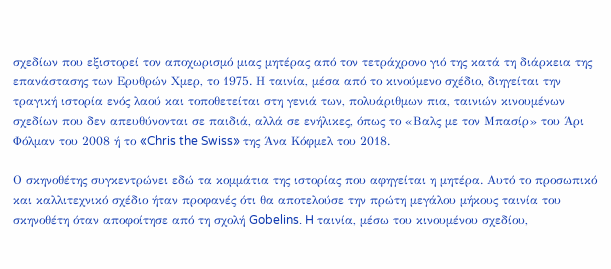σχεδίων που εξιστορεί τον αποχωρισμό μιας μητέρας από τον τετράχρονο γιό της κατά τη διάρκεια της επανάστασης των Ερυθρών Χμερ, το 1975. Η ταινία, μέσα από το κινούμενο σχέδιο, διηγείται την τραγική ιστορία ενός λαού και τοποθετείται στη γενιά των, πολυάριθμων πια, ταινιών κινουμένων σχεδίων που δεν απευθύνονται σε παιδιά, αλλά σε ενήλικες, όπως το «Βαλς με τον Μπασίρ» του Άρι Φόλμαν του 2008 ή το «Chris the Swiss» της Άνα Κόφμελ του 2018.

Ο σκηνοθέτης συγκεντρώνει εδώ τα κομμάτια της ιστορίας που αφηγείται η μητέρα. Αυτό το προσωπικό και καλλιτεχνικό σχέδιο ήταν προφανές ότι θα αποτελούσε την πρώτη μεγάλου μήκους ταινία του σκηνοθέτη όταν αποφοίτησε από τη σχολή Gobelins. H ταινία, μέσω του κινουμένου σχεδίου,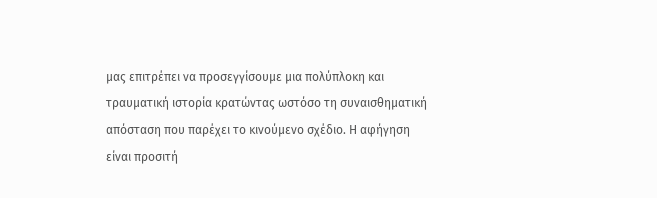μας επιτρέπει να προσεγγίσουμε μια πολύπλοκη και τραυματική ιστορία κρατώντας ωστόσο τη συναισθηματική απόσταση που παρέχει το κινούμενο σχέδιο. Η αφήγηση είναι προσιτή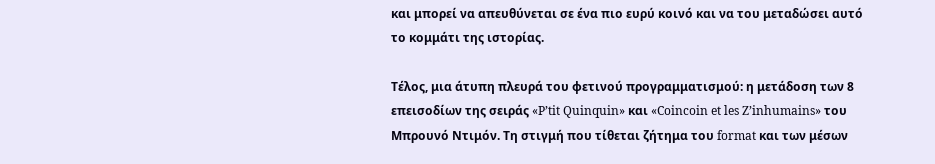και μπορεί να απευθύνεται σε ένα πιο ευρύ κοινό και να του μεταδώσει αυτό το κομμάτι της ιστορίας.

Τέλος, μια άτυπη πλευρά του φετινού προγραμματισμού: η μετάδοση των 8 επεισοδίων της σειράς «P’tit Quinquin» και «Coincoin et les Z’inhumains» του Μπρουνό Ντιμόν. Τη στιγμή που τίθεται ζήτημα του format και των μέσων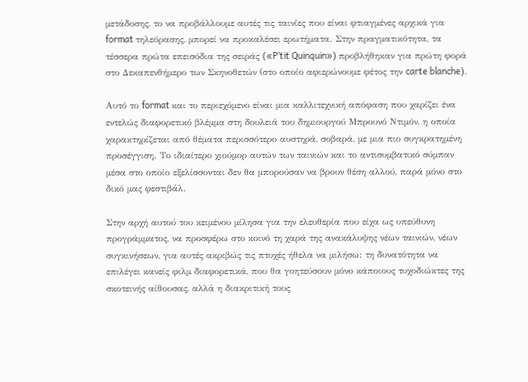μετάδοσης, το να προβάλλουμε αυτές τις ταινίες που είναι φτιαγμένες αρχικά για format τηλεόρασης, μπορεί να προκαλέσει ερωτήματα. Στην πραγματικότητα, τα τέσσερα πρώτα επεισόδια της σειράς («P’tit Quinquin») προβλήθηκαν για πρώτη φορά στο Δεκαπενθήμερο των Σκηνοθετών (στο οποίο αφιερώνουμε φέτος την carte blanche).

Αυτό το format και το περιεχόμενο είναι μια καλλιτεχνική απόφαση που χαρίζει ένα εντελώς διαφορετικό βλέμμα στη δουλειά του δημιουργού Μπρουνό Ντιμόν, η οποία χαρακτηρίζεται από θέματα περισσότερο αυστηρά, σοβαρά, με μια πιο συγκρατημένη προσέγγιση. Το ιδιαίτερο χιούμορ αυτών των ταινιών και το αντισυμβατικό σύμπαν μέσα στο οποίο εξελίσσονται δεν θα μπορούσαν να βρουν θέση αλλού, παρά μόνο στο δικό μας φεστιβάλ.

Στην αρχή αυτού του κειμένου μίλησα για την ελευθερία που είχα ως υπεύθυνη προγράμματος, να προσφέρω στο κοινό τη χαρά της ανακάλυψης νέων ταινιών, νέων συγκινήσεων, για αυτές ακριβώς τις πτυχές ήθελα να μιλήσω: τη δυνατότητα να επιλέγει κανείς φιλμ διαφορετικά, που θα γοητεύσουν μόνο κάποιους τυχοδιώκτες της σκοτεινής αίθουσας, αλλά η διακριτική τους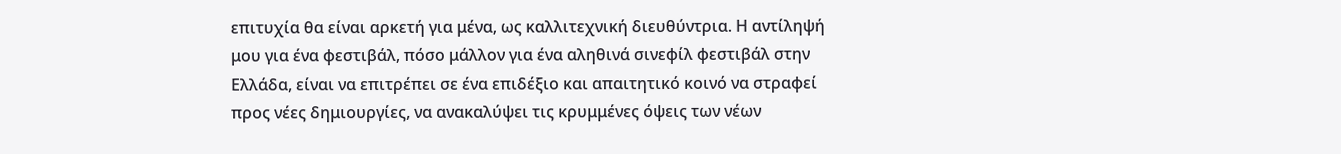επιτυχία θα είναι αρκετή για μένα, ως καλλιτεχνική διευθύντρια. Η αντίληψή μου για ένα φεστιβάλ, πόσο μάλλον για ένα αληθινά σινεφίλ φεστιβάλ στην Ελλάδα, είναι να επιτρέπει σε ένα επιδέξιο και απαιτητικό κοινό να στραφεί προς νέες δημιουργίες, να ανακαλύψει τις κρυμμένες όψεις των νέων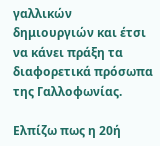γαλλικών δημιουργιών και έτσι να κάνει πράξη τα διαφορετικά πρόσωπα της Γαλλοφωνίας.

Ελπίζω πως η 20ή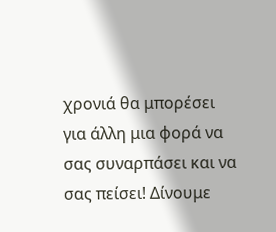χρονιά θα μπορέσει για άλλη μια φορά να σας συναρπάσει και να σας πείσει! Δίνουμε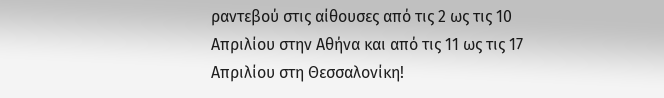ραντεβού στις αίθουσες από τις 2 ως τις 10 Απριλίου στην Αθήνα και από τις 11 ως τις 17 Απριλίου στη Θεσσαλονίκη!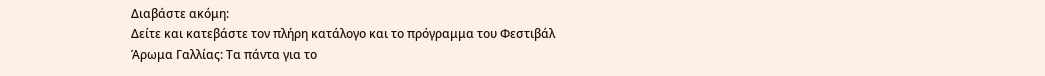Διαβάστε ακόμη:
Δείτε και κατεβάστε τον πλήρη κατάλογο και το πρόγραμμα του Φεστιβάλ
Άρωμα Γαλλίας: Τα πάντα για το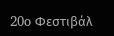20o Φεστιβάλ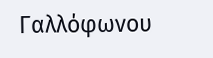Γαλλόφωνου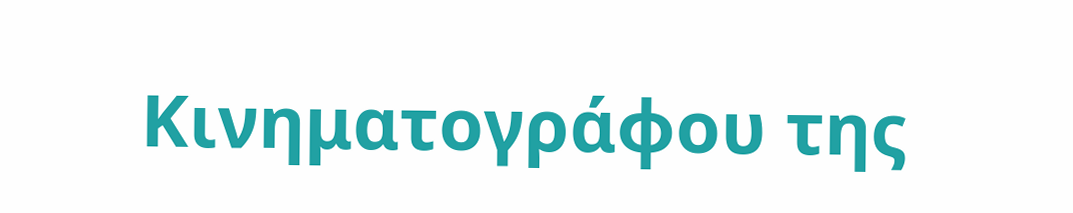Κινηματογράφου της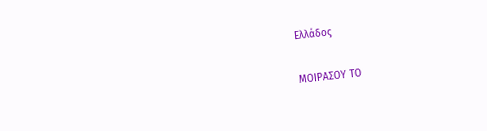Ελλάδος

ΜΟΙΡΑΣΟΥ ΤΟ